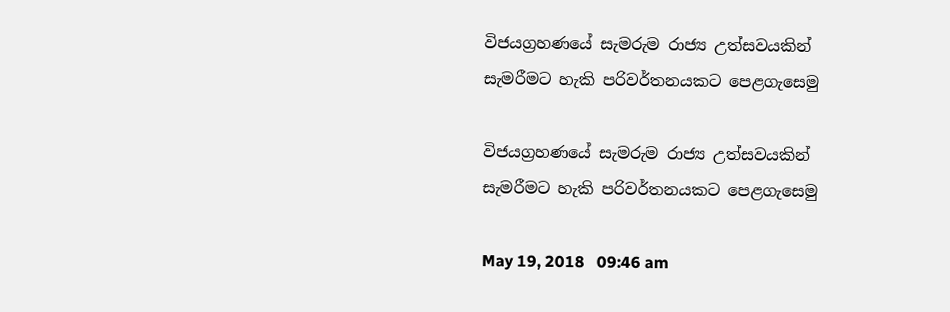විජයග්‍රහණයේ සැමරුම රාජ්‍ය උත්සවයකින් සැමරීමට හැකි පරිවර්තනයකට පෙළගැසෙමු

විජයග්‍රහණයේ සැමරුම රාජ්‍ය උත්සවයකින් සැමරීමට හැකි පරිවර්තනයකට පෙළගැසෙමු

May 19, 2018   09:46 am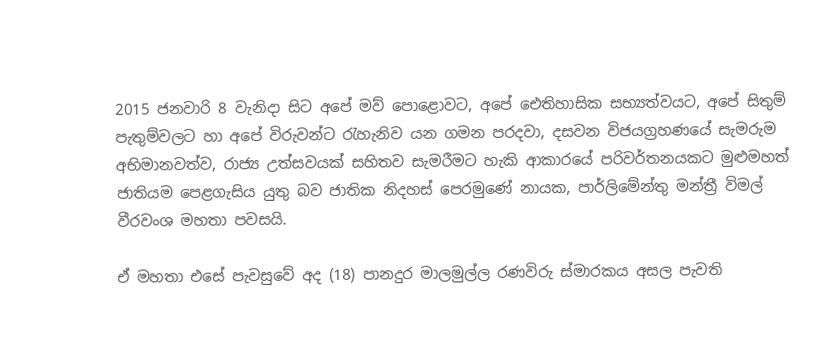2015 ජනවාරි 8 වැනිදා සිට අපේ මව් පොළොවට, අපේ ඓතිහාසික සභ්‍යත්වයට, අපේ සිතුම් පැතුම්වලට හා අපේ විරුවන්ට රැහැනිව යන ගමන පරදවා, දසවන විජයග්‍රහණයේ සැමරුම අභිමානවත්ව, රාජ්‍ය උත්සවයක් සහිතව සැමරීමට හැකි ආකාරයේ පරිවර්තනයකට මුළුමහත් ජාතියම පෙළගැසිය යුතු බව ජාතික නිදහස් පෙරමුණේ නායක, පාර්ලිමේන්තු මන්ත්‍රී විමල් වීරවංශ මහතා පවසයි.

ඒ මහතා එසේ පැවසුවේ අද (18) පානදුර මාලමුල්ල රණවිරු ස්මාරකය අසල පැවති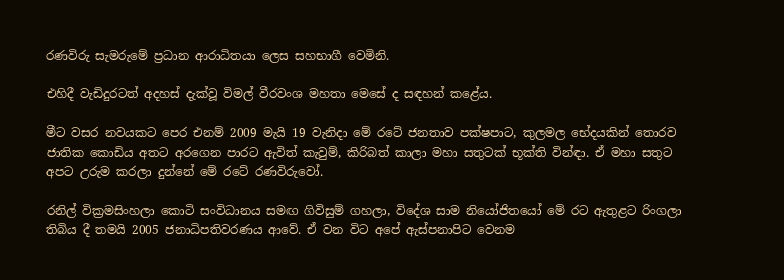රණවිරු සැමරුමේ ප්‍රධාන ආරාධිතයා ලෙස සහභාගී වෙමිනි.

එහිදී වැඩිදුරටත් අදහස් දැක්වූ විමල් වීරවංශ මහතා මෙසේ ද සඳහන් කළේය.

මීට වසර නවයකට පෙර එනම් 2009 මැයි 19 වැනිදා මේ රටේ ජනතාව පක්ෂපාට, කුලමල භේදයකින් තොරව ජාතික කොඩිය අතට අරගෙන පාරට ඇවිත් කැවුම්, කිරිබත් කාලා මහා සතුටක් භූක්ති වින්ඳා. ඒ මහා සතුට අපට උරුම කරලා දුන්නේ මේ රටේ රණවිරුවෝ.

රනිල් වික්‍රමසිංහලා කොටි සංවිධානය සමඟ ගිවිසුම් ගහලා, විදේශ සාම නියෝජිතයෝ මේ රට ඇතුළට රිංගලා තිබිය දී තමයි 2005 ජනාධිපතිවරණය ආවේ. ඒ වන විට අපේ ඇස්පනාපිට වෙනම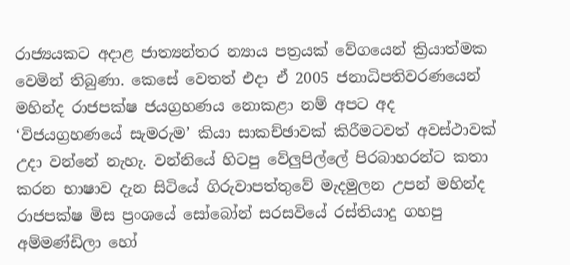රාජ්‍යයකට අදාළ ජාත්‍යන්තර න්‍යාය පත්‍රයක් වේගයෙන් ක්‍රියාත්මක වෙමින් තිබුණා. කෙසේ වෙතත් එදා ඒ 2005 ජනාධිපතිවරණයෙන් මහින්ද රාජපක්ෂ ජයග්‍රහණය නොකළා නම් අපට අද ‘විජයග්‍රහණයේ සැමරුම’ කියා සාකච්ඡාවක් කිරීමටවත් අවස්ථාවක් උදා වන්නේ නැහැ. වන්නියේ හිටපු වේලුපිල්ලේ පිරබාහරන්ට කතා කරන භාෂාව දැන සිටියේ ගිරුවාපත්තුවේ මැදමුලන උපන් මහින්ද රාජපක්ෂ මිස ප්‍රංශයේ සෝබෝන් සරසවියේ රස්තියාදු ගහපු අම්මණ්ඩිලා හෝ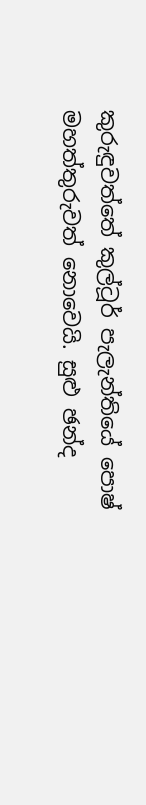කුරුඳුවත්තේ කුල්ටූර් පැලැන්තියේ පොෂ් මහත්තුරුවත් නොවෙයි. සුළු ඡන්ද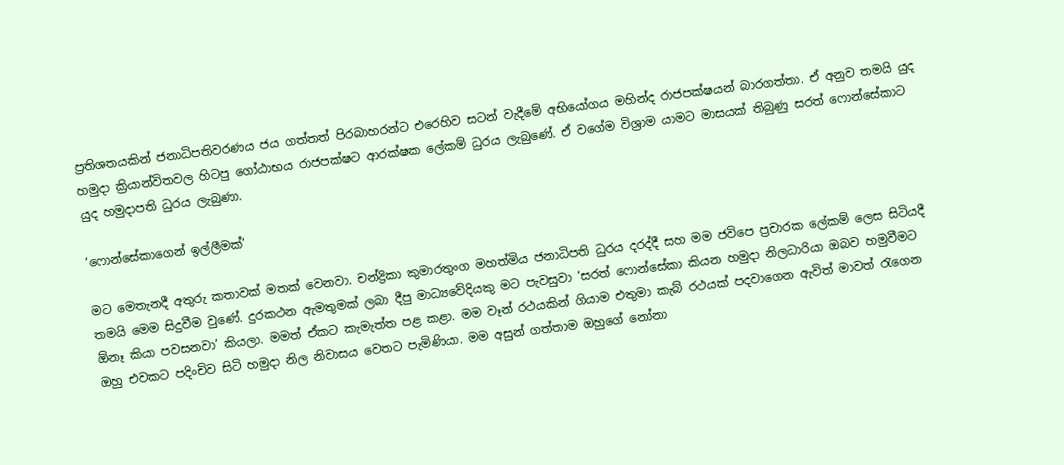ප්‍රතිශතයකින් ජනාධිපතිවරණය ජය ගත්තත් පිරබාහරන්ට එරෙහිව සටන් වැදීමේ අභියෝගය මහින්ද රාජපක්ෂයන් බාරගත්තා. ඒ අනුව තමයි යුද හමුදා ක්‍රියාන්විතවල හිටපු ගෝඨාභය රාජපක්ෂට ආරක්ෂක ලේකම් ධුරය ලැබුණේ. ඒ වගේම විශ්‍රාම යාමට මාසයක් තිබුණු සරත් ෆොන්සේකාට යුද හමුදාපති ධුරය ලැබුණා.

‘ෆොන්සේකාගෙන් ඉල්ලීමක්’

මට මෙතැනදී අතුරු කතාවක් මතක් වෙනවා. චන්ද්‍රිකා කුමාරතුංග මහත්මිය ජනාධිපති ධුරය දරද්දී සහ මම ජවිපෙ ප්‍රචාරක ලේකම් ලෙස සිටියදී තමයි මෙම සිදුවීම වුණේ. දුරකථන ඇමතුමක් ලබා දීපු මාධ්‍යවේදියකු මට පැවසුවා ‘සරත් ෆොන්සේකා කියන හමුදා නිලධාරියා ඔබව හමුවීමට ඕනෑ කියා පවසනවා’ කියලා. මමත් ඒකට කැමැත්ත පළ කළා. මම වෑන් රථයකින් ගියාම එතුමා කැබ් රථයක් පදවාගෙන ඇවිත් මාවත් රැගෙන ඔහු එවකට පදිංචිව සිටි හමුදා නිල නිවාසය වෙතට පැමිණියා. මම අසුන් ගත්තාම ඔහුගේ නෝනා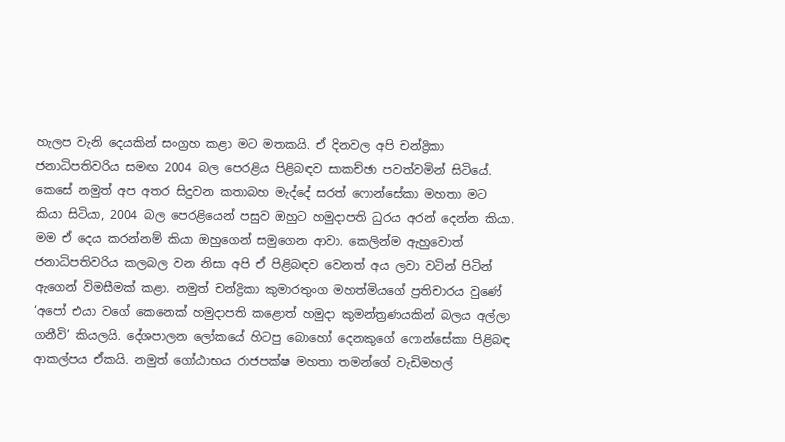හැලප වැනි දෙයකින් සංග්‍රහ කළා මට මතකයි. ඒ දිනවල අපි චන්ද්‍රිකා ජනාධිපතිවරිය සමඟ 2004 බල පෙරළිය පිළිබඳව සාකච්ඡා පවත්වමින් සිටියේ. කෙසේ නමුත් අප අතර සිදුවන කතාබහ මැද්දේ සරත් ෆොන්සේකා මහතා මට කියා සිටියා, 2004 බල පෙරළියෙන් පසුව ඔහුට හමුදාපති ධුරය අරන් දෙන්න කියා. මම ඒ දෙය කරන්නම් කියා ඔහුගෙන් සමුගෙන ආවා. කෙලින්ම ඇහුවොත් ජනාධිපතිවරිය කලබල වන නිසා අපි ඒ පිළිබඳව වෙනත් අය ලවා වටින් පිටින් ඇගෙන් විමසීමක් කළා. නමුත් චන්ද්‍රිකා කුමාරතුංග මහත්මියගේ ප්‍රතිචාරය වුණේ ‘අපෝ එයා වගේ කෙනෙක් හමුදාපති කළොත් හමුදා කුමන්ත්‍රණයකින් බලය අල්ලා ගනීවි’ කියලයි. දේශපාලන ලෝකයේ හිටපු බොහෝ දෙනකුගේ ෆොන්සේකා පිළිබඳ ආකල්පය ඒකයි. නමුත් ගෝඨාභය රාජපක්ෂ මහතා තමන්ගේ වැඩිමහල්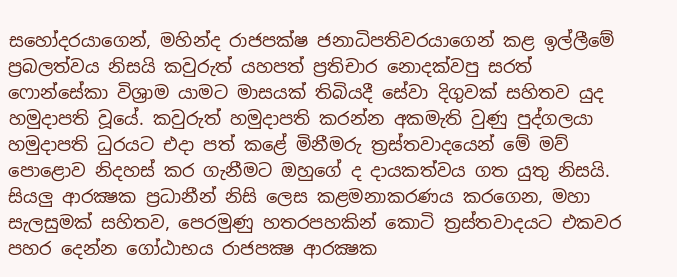සහෝදරයාගෙන්, මහින්ද රාජපක්ෂ ජනාධිපතිවරයාගෙන් කළ ඉල්ලීමේ ප්‍රබලත්වය නිසයි කවුරුත් යහපත් ප්‍රතිචාර නොදක්වපු සරත් ෆොන්සේකා විශ්‍රාම යාමට මාසයක් තිබියදී සේවා දිගුවක් සහිතව යුද හමුදාපති වූයේ. කවුරුත් හමුදාපති කරන්න අකමැති වුණු පුද්ගලයා හමුදාපති ධුරයට එදා පත් කළේ මිනීමරු ත්‍රස්තවාදයෙන් මේ මව් පොළොව නිදහස් කර ගැනීමට ඔහුගේ ද දායකත්වය ගත යුතු නිසයි. සියලු ආරක්‍ෂක ප්‍රධානීන් නිසි ලෙස කළමනාකරණය කරගෙන, මහා සැලසුමක් සහිතව, පෙරමුණු හතරපහකින් කොටි ත්‍රස්තවාදයට එකවර පහර දෙන්න ගෝඨාභය රාජපක්‍ෂ ආරක්‍ෂක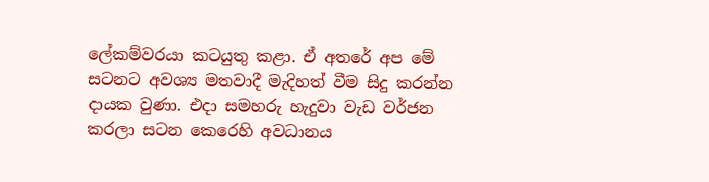ලේකම්වරයා කටයුතු කළා. ඒ අතරේ අප මේ සටනට අවශ්‍ය මතවාදී මැදිහත් වීම සිදු කරන්න දායක වුණා. එදා සමහරු හැදුවා වැඩ වර්ජන කරලා සටන කෙරෙහි අවධානය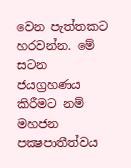වෙන පැත්තකට හරවන්න. මේ සටන ජයග්‍රහණය කිරීමට නම් මහජන පක්‍ෂපාතීත්වය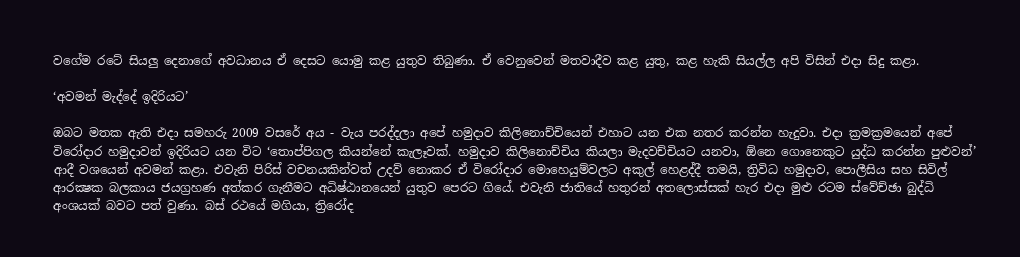වගේම රටේ සියලු දෙනාගේ අවධානය ඒ දෙසට යොමු කළ යුතුව තිබුණා. ඒ වෙනුවෙන් මතවාදීව කළ යුතු, කළ හැකි සියල්ල අපි විසින් එදා සිදු කළා.

‘අවමන් මැද්දේ ඉදිරියට’

ඔබට මතක ඇති එදා සමහරු 2009 වසරේ අය - වැය පරද්දලා අපේ හමුදාව කිලිනොච්චියෙන් එහාට යන එක නතර කරන්න හැදුවා. එදා ක්‍රමක්‍රමයෙන් අපේ විරෝදාර හමුදාවන් ඉදිරියට යන විට ‘තොප්පිගල කියන්නේ කැලෑවක්. හමුදාව කිලිනොච්චිය කියලා මැදවච්චියට යනවා, ඕනෙ ගොනෙකුට යුද්ධ කරන්න පුළුවන්’ ආදී වශයෙන් අවමන් කළා. එවැනි පිරිස් වචනයකින්වත් උදව් නොකර ඒ විරෝදාර මොහෙයුම්වලට අකුල් හෙළද්දී තමයි, ත්‍රිවිධ හමුදාව, පොලීසිය සහ සිවිල් ආරක්‍ෂක බලකාය ජයග්‍රහණ අත්කර ගැනීමට අධිෂ්ඨානයෙන් යුතුව පෙරට ගියේ. එවැනි ජාතියේ හතුරන් අතලොස්සක් හැර එදා මුළු රටම ස්වේච්ඡා බුද්ධි අංශයක් බවට පත් වුණා. බස් රථයේ මගියා, ත්‍රිරෝද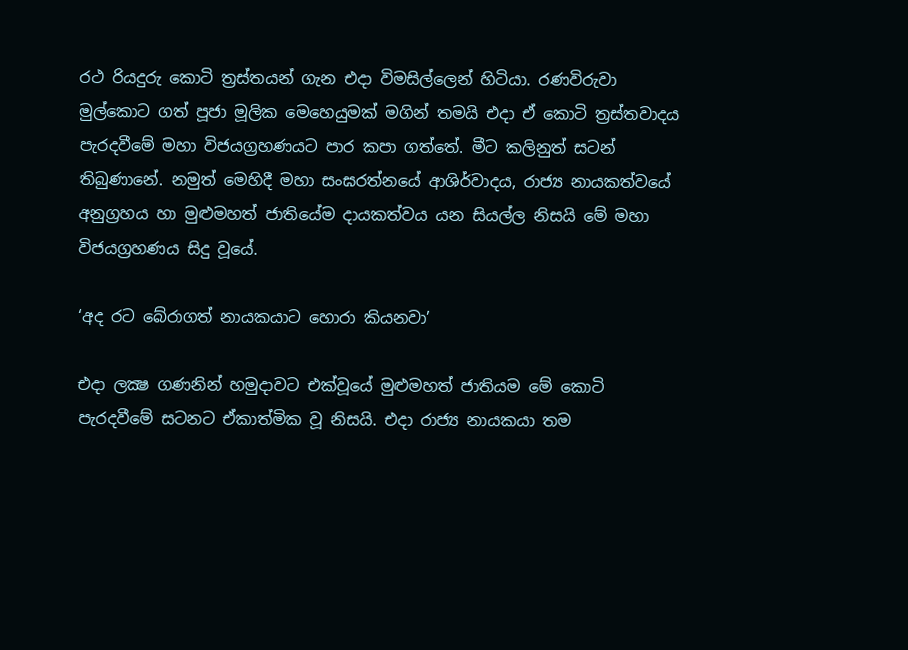රථ රියදුරු කොටි ත්‍රස්තයන් ගැන එදා විමසිල්ලෙන් හිටියා. රණවිරුවා මුල්කොට ගත් පූජා මූලික මෙහෙයුමක් මගින් තමයි එදා ඒ කොටි ත්‍රස්තවාදය පැරදවීමේ මහා විජයග්‍රහණයට පාර කපා ගත්තේ. මීට කලිනුත් සටන් තිබුණානේ. නමුත් මෙහිදී මහා සංඝරත්නයේ ආශිර්වාදය, රාජ්‍ය නායකත්වයේ අනුග්‍රහය හා මුළුමහත් ජාතියේම දායකත්වය යන සියල්ල නිසයි මේ මහා විජයග්‍රහණය සිදු වූයේ.

‘අද රට බේරාගත් නායකයාට හොරා කියනවා’

එදා ලක්‍ෂ ගණනින් හමුදාවට එක්වූයේ මුළුමහත් ජාතියම මේ කොටි පැරදවීමේ සටනට ඒකාත්මික වූ නිසයි. එදා රාජ්‍ය නායකයා තම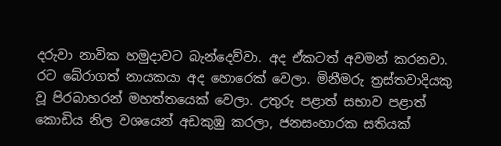දරුවා නාවික හමුදාවට බැන්දෙව්වා. අද ඒකටත් අවමන් කරනවා. රට බේරාගත් නායකයා අද හොරෙක් වෙලා. මිනීමරු ත්‍රස්තවාදියකු වූ පිරබාහරන් මහත්තයෙක් වෙලා. උතුරු පළාත් සභාව පළාත් කොඩිය නිල වශයෙන් අඩකුඹු කරලා, ජනසංහාරක සතියක්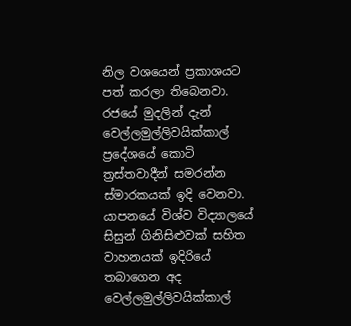නිල වශයෙන් ප්‍රකාශයට පත් කරලා තිබෙනවා. රජයේ මුදලින් දැන් වෙල්ලමුල්ලිවයික්කාල් ප්‍රදේශයේ කොටි ත්‍රස්තවාදීන් සමරන්න ස්මාරකයක් ඉදි වෙනවා. යාපනයේ විශ්ව විද්‍යාලයේ සිසුන් ගිනිසිළුවක් සහිත වාහනයක් ඉදිරියේ තබාගෙන අද වෙල්ලමුල්ලිවයික්කාල්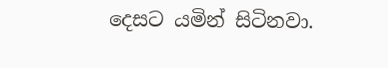දෙසට යමින් සිටිනවා.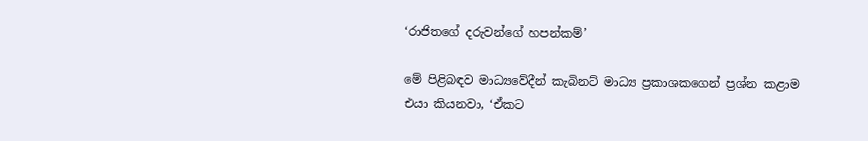‘රාජිතගේ දරුවන්ගේ හපන්කම්’

මේ පිළිබඳව මාධ්‍යවේදීන් කැබිනට් මාධ්‍ය ප්‍රකාශකගෙන් ප්‍රශ්න කළාම එයා කියනවා, ‘ඒකට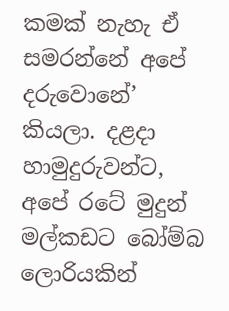කමක් නැහැ ඒ සමරන්නේ අපේ දරුවොනේ’ කියලා. දළදා හාමුදුරුවන්ට, අපේ රටේ මුදුන් මල්කඩට බෝම්බ ලොරියකින්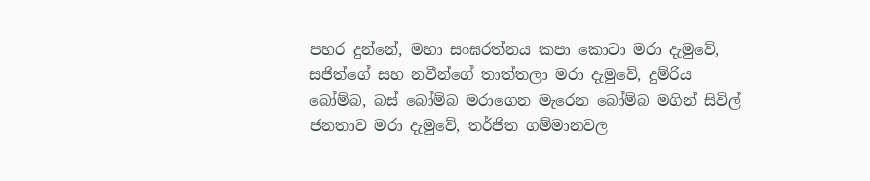පහර දුන්නේ, මහා සංඝරත්නය කපා කොටා මරා දැමුවේ, සජිත්ගේ සහ නවීන්ගේ තාත්තලා මරා දැමුවේ, දුම්රිය බෝම්බ, බස් බෝම්බ මරාගෙන මැරෙන බෝම්බ මගින් සිවිල් ජනතාව මරා දැමුවේ, තර්ජිත ගම්මානවල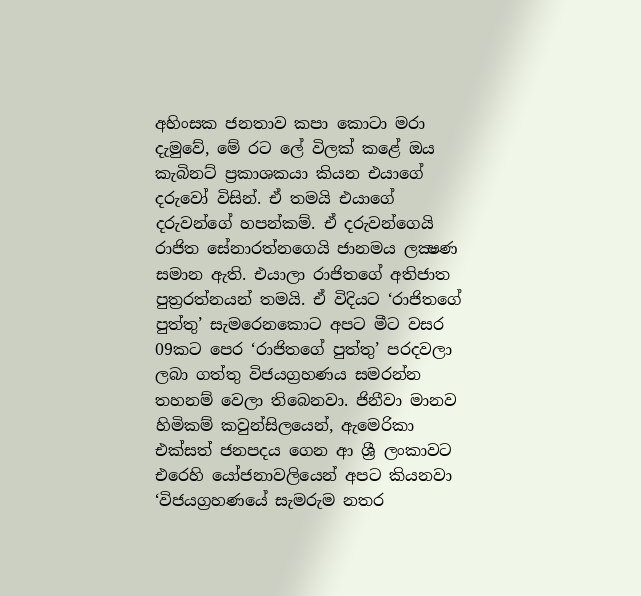අහිංසක ජනතාව කපා කොටා මරා දැමුවේ, මේ රට ලේ විලක් කළේ ඔය කැබිනට් ප්‍රකාශකයා කියන එයාගේ දරුවෝ විසින්. ඒ තමයි එයාගේ දරුවන්ගේ හපන්කම්. ඒ දරුවන්ගෙයි රාජිත සේනාරත්නගෙයි ජානමය ලක්‍ෂණ සමාන ඇති. එයාලා රාජිතගේ අතිජාත පුත්‍රරත්නයන් තමයි. ඒ විදියට ‘රාජිතගේ පුත්තු’ සැමරෙනකොට අපට මීට වසර 09කට පෙර ‘රාජිතගේ පුත්තු’ පරදවලා ලබා ගත්තු විජයග්‍රහණය සමරන්න තහනම් වෙලා තිබෙනවා. ජිනීවා මානව හිමිකම් කවුන්සිලයෙන්, ඇමෙරිකා එක්සත් ජනපදය ගෙන ආ ශ්‍රී ලංකාවට එරෙහි යෝජනාවලියෙන් අපට කියනවා ‘විජයග්‍රහණයේ සැමරුම නතර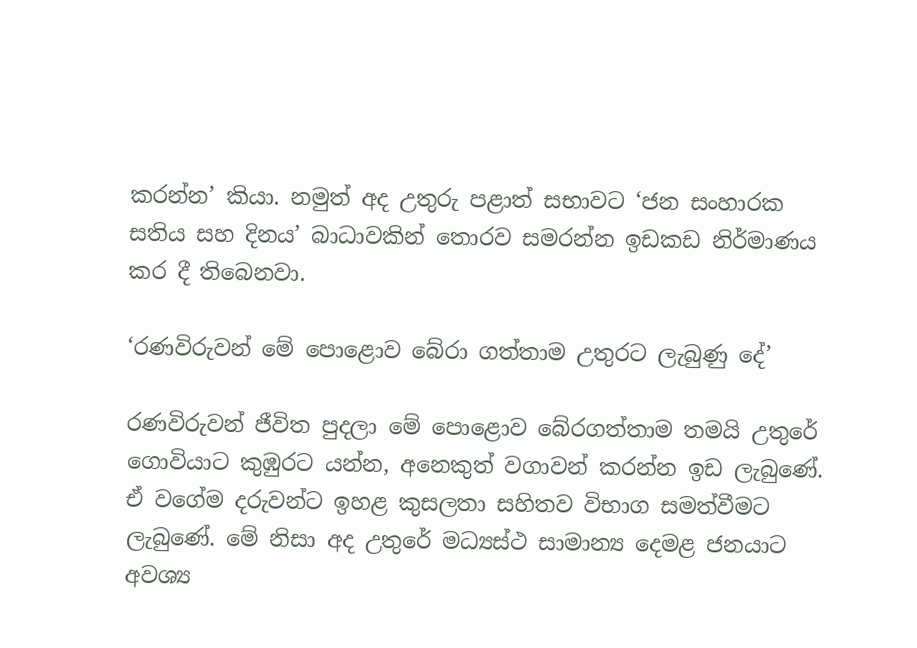කරන්න’ කියා. නමුත් අද උතුරු පළාත් සභාවට ‘ජන සංහාරක සතිය සහ දිනය’ බාධාවකින් තොරව සමරන්න ඉඩකඩ නිර්මාණය කර දී තිබෙනවා.

‘රණවිරුවන් මේ පොළොව බේරා ගත්තාම උතුරට ලැබුණු දේ’

රණවිරුවන් ජීවිත පුදලා මේ පොළොව බේරගත්තාම තමයි උතුරේ ගොවියාට කුඹුරට යන්න, අනෙකුත් වගාවන් කරන්න ඉඩ ලැබුණේ. ඒ වගේම දරුවන්ට ඉහළ කුසලතා සහිතව විභාග සමත්වීමට ලැබුණේ. මේ නිසා අද උතුරේ මධ්‍යස්ථ සාමාන්‍ය දෙමළ ජනයාට අවශ්‍ය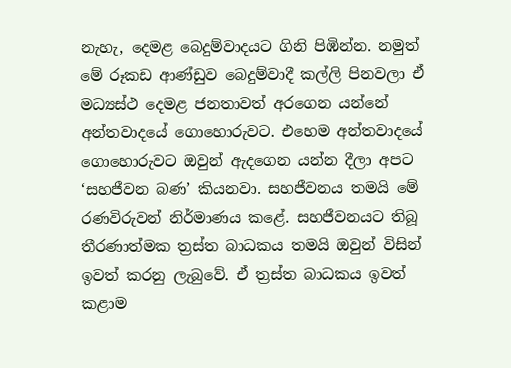නැහැ, දෙමළ බෙදුම්වාදයට ගිනි පිඹින්න. නමුත් මේ රූකඩ ආණ්ඩුව බෙදුම්වාදී කල්ලි පිනවලා ඒ මධ්‍යස්ථ දෙමළ ජනතාවත් අරගෙන යන්නේ අන්තවාදයේ ගොහොරුවට. එහෙම අන්තවාදයේ ගොහොරුවට ඔවුන් ඇදගෙන යන්න දීලා අපට ‘සහජීවන බණ’ කියනවා. සහජීවනය තමයි මේ රණවිරුවන් නිර්මාණය කළේ. සහජීවනයට තිබූ තීරණාත්මක ත්‍රස්ත බාධකය තමයි ඔවුන් විසින් ඉවත් කරනු ලැබුවේ. ඒ ත්‍රස්ත බාධකය ඉවත් කළාම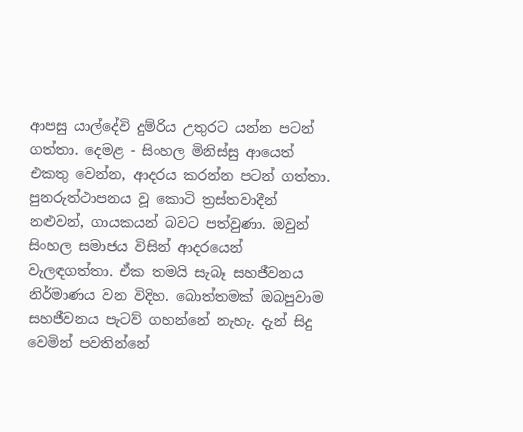ආපසු යාල්දේවි දුම්රිය උතුරට යන්න පටන් ගත්තා. දෙමළ - සිංහල මිනිස්සු ආයෙත් එකතු වෙන්න, ආදරය කරන්න පටන් ගත්තා. පුනරුත්ථාපනය වූ කොටි ත්‍රස්තවාදීන් නළුවන්, ගායකයන් බවට පත්වුණා. ඔවුන් සිංහල සමාජය විසින් ආදරයෙන් වැලඳගත්තා. ඒක තමයි සැබෑ සහජීවනය නිර්මාණය වන විදිහ. බොත්තමක් ඔබපුවාම සහජීවනය පැටව් ගහන්නේ නැහැ. දැන් සිදු වෙමින් පවතින්නේ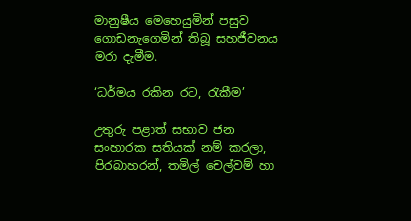මානුෂීය මෙහෙයුමින් පසුව ගොඩනැගෙමින් තිබූ සහජීවනය මරා දැමීම.

‘ධර්මය රකින රට, රැකීම’

උතුරු පළාත් සභාව ජන සංහාරක සතියක් නම් කරලා, පිරබාහරන්, තමිල් චෙල්වම් හා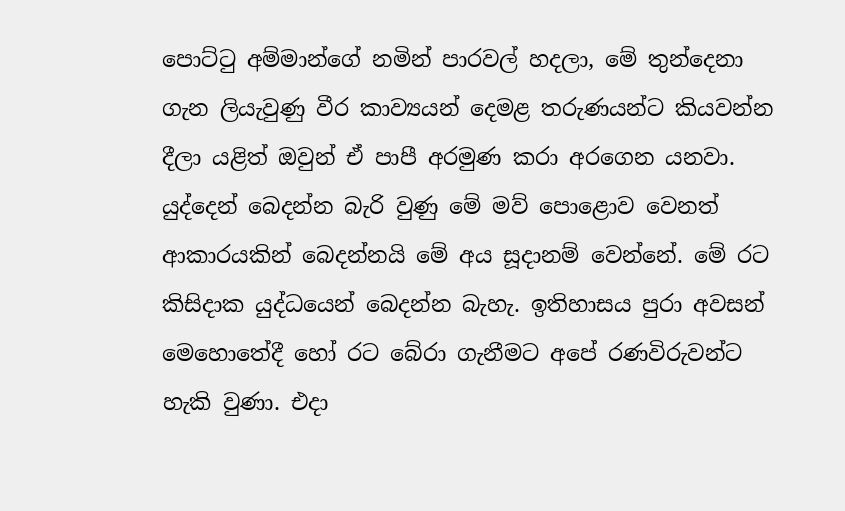පොට්ටු අම්මාන්ගේ නමින් පාරවල් හදලා, මේ තුන්දෙනා ගැන ලියැවුණු වීර කාව්‍යයන් දෙමළ තරුණයන්ට කියවන්න දීලා යළිත් ඔවුන් ඒ පාපී අරමුණ කරා අරගෙන යනවා. යුද්දෙන් බෙදන්න බැරි වුණු මේ මව් පොළොව වෙනත් ආකාරයකින් බෙදන්නයි මේ අය සූදානම් වෙන්නේ. මේ රට කිසිදාක යුද්ධයෙන් බෙදන්න බැහැ. ඉතිහාසය පුරා අවසන් මෙහොතේදී හෝ රට බේරා ගැනීමට අපේ රණවිරුවන්ට හැකි වුණා. එදා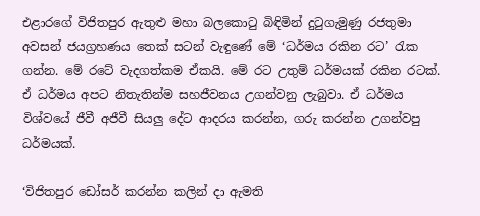එළාරගේ විජිතපුර ඇතුළු මහා බලකොටු බිඳිමින් දුටුගැමුණු රජතුමා අවසන් ජයග්‍රහණය තෙක් සටන් වැඳුණේ මේ ‘ධර්මය රකින රට’ රැක ගන්න. මේ රටේ වැදගත්කම ඒකයි. මේ රට උතුම් ධර්මයක් රකින රටක්. ඒ ධර්මය අපට නිතැතින්ම සහජීවනය උගන්වනු ලැබුවා. ඒ ධර්මය විශ්වයේ ජීවී අජීවී සියලු දේට ආදරය කරන්න, ගරු කරන්න උගන්වපු ධර්මයක්.

‘විජිතපුර ඩෝසර් කරන්න කලින් දා ඇමති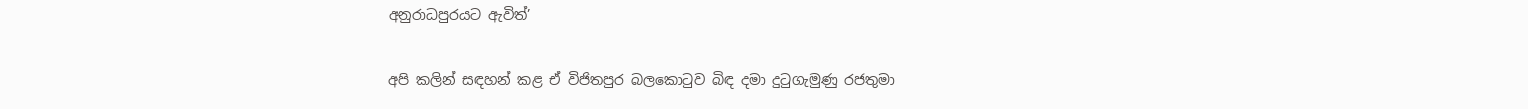අනුරාධපුරයට ඇවිත්’

අපි කලින් සඳහන් කළ ඒ විජිතපුර බලකොටුව බිඳ දමා දුටුගැමුණු රජතුමා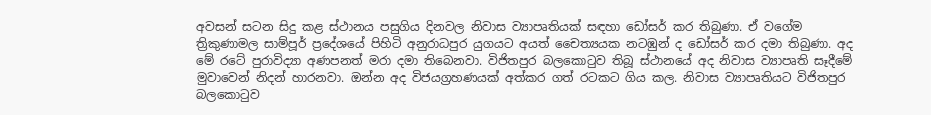අවසන් සටන සිදු කළ ස්ථානය පසුගිය දිනවල නිවාස ව්‍යාපෘතියක් සඳහා ඩෝසර් කර තිබුණා. ඒ වගේම ත්‍රිකුණාමල සාම්පූර් ප්‍රදේශයේ පිහිටි අනුරාධපුර යුගයට අයත් චෛත්‍යයක නටඹුන් ද ඩෝසර් කර දමා තිබුණා. අද මේ රටේ පුරාවිද්‍යා අණපනත් මරා දමා තිබෙනවා. විජිතපුර බලකොටුව තිබූ ස්ථානයේ අද නිවාස ව්‍යාපෘති සෑදීමේ මුවාවෙන් නිදන් හාරනවා. ඔන්න අද විජයග්‍රහණයක් අත්කර ගත් රටකට ගිය කල. නිවාස ව්‍යාපෘතියට විජිතපුර බලකොටුව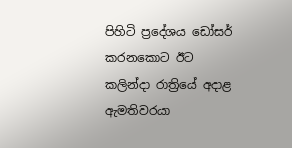පිහිටි ප්‍රදේශය ඩෝසර් කරනකොට ඊට කලින්දා රාත්‍රියේ අදාළ ඇමතිවරයා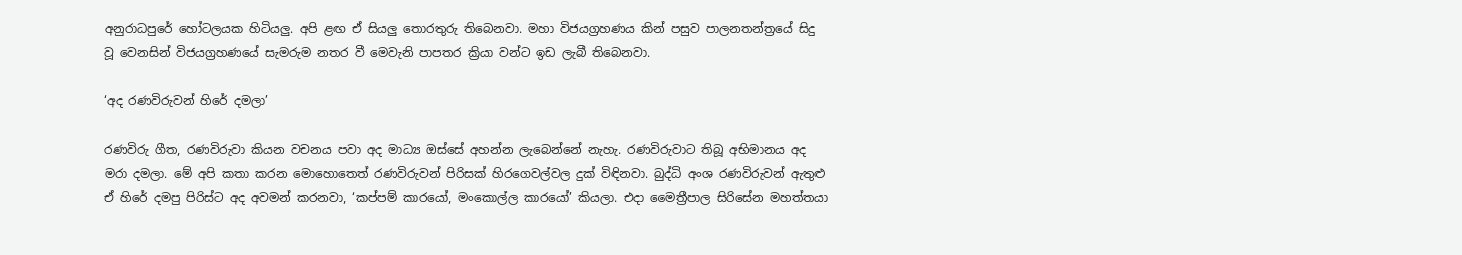අනුරාධපුරේ හෝටලයක හිටියලු. අපි ළඟ ඒ සියලු තොරතුරු තිබෙනවා. මහා විජයග්‍රහණය කින් පසුව පාලනතන්ත්‍රයේ සිදු වූ වෙනසින් විජයග්‍රහණයේ සැමරුම නතර වී මෙවැනි පාපතර ක්‍රියා වන්ට ඉඩ ලැබී තිබෙනවා.

‘අද රණවිරුවන් හිරේ දමලා’

රණවිරු ගීත, රණවිරුවා කියන වචනය පවා අද මාධ්‍ය ඔස්සේ අහන්න ලැබෙන්නේ නැහැ. රණවිරුවාට තිබූ අභිමානය අද මරා දමලා. මේ අපි කතා කරන මොහොතෙත් රණවිරුවන් පිරිසක් හිරගෙවල්වල දුක් විඳිනවා. බුද්ධි අංශ රණවිරුවන් ඇතුළු ඒ හිරේ දමපු පිරිස්ට අද අවමන් කරනවා, ‘කප්පම් කාරයෝ, මංකොල්ල කාරයෝ’ කියලා. එදා මෛත්‍රීපාල සිරිසේන මහත්තයා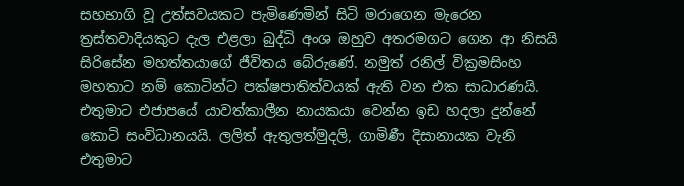සහභාගි වූ උත්සවයකට පැමිණෙමින් සිටි මරාගෙන මැරෙන ත්‍රස්තවාදියකුට දැල එළලා බුද්ධි අංශ ඔහුව අතරමගට ගෙන ආ නිසයි සිරිසේන මහත්තයාගේ ජීවිතය බේරුණේ. නමුත් රනිල් වික්‍රමසිංහ මහතාට නම් කොටින්ට පක්ෂපාතිත්වයක් ඇති වන එක සාධාරණයි. එතුමාට එජාපයේ යාවත්කාලීන නායකයා වෙන්න ඉඩ හදලා දුන්නේ කොටි සංවිධානයයි. ලලිත් ඇතුලත්මුදලි, ගාමිණී දිසානායක වැනි එතුමාට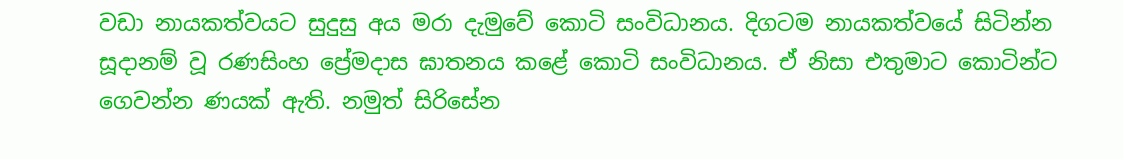වඩා නායකත්වයට සුදුසු අය මරා දැමුවේ කොටි සංවිධානය. දිගටම නායකත්වයේ සිටින්න සූදානම් වූ රණසිංහ ප්‍රේමදාස ඝාතනය කළේ කොටි සංවිධානය. ඒ නිසා එතුමාට කොටින්ට ගෙවන්න ණයක් ඇති. නමුත් සිරිසේන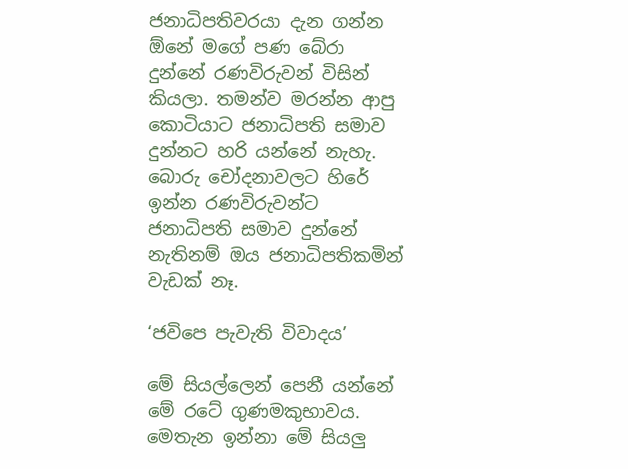ජනාධිපතිවරයා දැන ගන්න ඕනේ මගේ පණ බේරා දුන්නේ රණවිරුවන් විසින් කියලා. තමන්ව මරන්න ආපු කොටියාට ජනාධිපති සමාව දුන්නට හරි යන්නේ නැහැ. බොරු චෝදනාවලට හිරේ ඉන්න රණවිරුවන්ට ජනාධිපති සමාව දුන්නේ නැතිනම් ඔය ජනාධිපතිකමින් වැඩක් නෑ.

‘ජවිපෙ පැවැති විවාදය’

මේ සියල්ලෙන් පෙනී යන්නේ මේ රටේ ගුණමකුභාවය. මෙතැන ඉන්නා මේ සියලු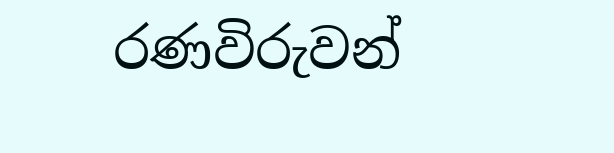රණවිරුවන්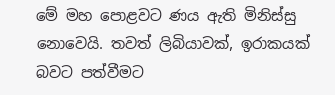මේ මහ පොළවට ණය ඇති මිනිස්සු නොවෙයි. තවත් ලිබියාවක්, ඉරාකයක් බවට පත්වීමට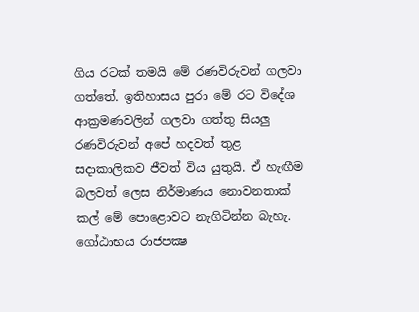ගිය රටක් තමයි මේ රණවිරුවන් ගලවා ගත්තේ. ඉතිහාසය පුරා මේ රට විදේශ ආක්‍රමණවලින් ගලවා ගත්තු සියලු රණවිරුවන් අපේ හදවත් තුළ සදාකාලිකව ජීවත් විය යුතුයි. ඒ හැඟීම බලවත් ලෙස නිර්මාණය නොවනතාක් කල් මේ පොළොවට නැගිටින්න බැහැ. ගෝඨාභය රාජපක්‍ෂ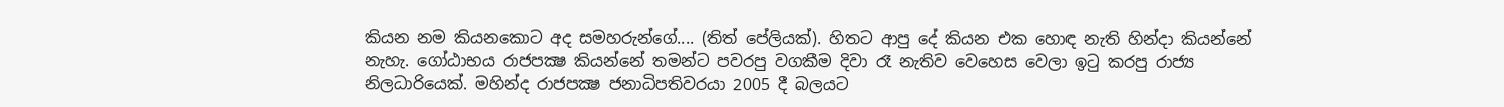කියන නම කියනකොට අද සමහරුන්ගේ.... (තිත් පේලියක්). හිතට ආපු දේ කියන එක හොඳ නැති හින්දා කියන්නේ නැහැ. ගෝඨාභය රාජපක්‍ෂ කියන්නේ තමන්ට පවරපු වගකීම දිවා රෑ නැතිව වෙහෙස වෙලා ඉටු කරපු රාජ්‍ය නිලධාරියෙක්. මහින්ද රාජපක්‍ෂ ජනාධිපතිවරයා 2005 දී බලයට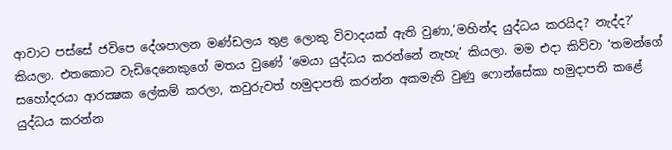ආවාට පස්සේ ජවිපෙ දේශපාලන මණ්ඩලය තුළ ලොකු විවාදයක් ඇති වුණා,‘මහින්ද යුද්ධය කරයිද? නැද්ද?’ කියලා. එතකොට වැඩිදෙනෙකුගේ මතය වුණේ ‘මෙයා යුද්ධය කරන්නේ නැහැ’ කියලා. මම එදා කිව්වා ‘තමන්ගේ සහෝදරයා ආරක්‍ෂක ලේකම් කරලා, කවුරුවත් හමුදාපති කරන්න අකමැති වුණු ෆොන්සේකා හමුදාපති කළේ යුද්ධය කරන්න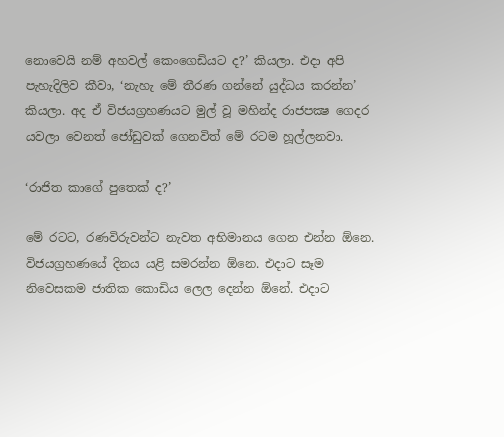නොවෙයි නම් අහවල් කෙංගෙඩියට ද?’ කියලා. එදා අපි පැහැදිලිව කීවා, ‘නැහැ මේ තීරණ ගන්නේ යුද්ධය කරන්න’ කියලා. අද ඒ විජයග්‍රහණයට මුල් වූ මහින්ද රාජපක්‍ෂ ගෙදර යවලා වෙනත් ජෝඩුවක් ගෙනවිත් මේ රටම හූල්ලනවා.

‘රාජිත කාගේ පුතෙක් ද?’

මේ රටට, රණවිරුවන්ට නැවත අභිමානය ගෙන එන්න ඕනෙ. විජයග්‍රහණයේ දිනය යළි සමරන්න ඕනෙ. එදාට සෑම නිවෙසකම ජාතික කොඩිය ලෙල දෙන්න ඕනේ. එදාට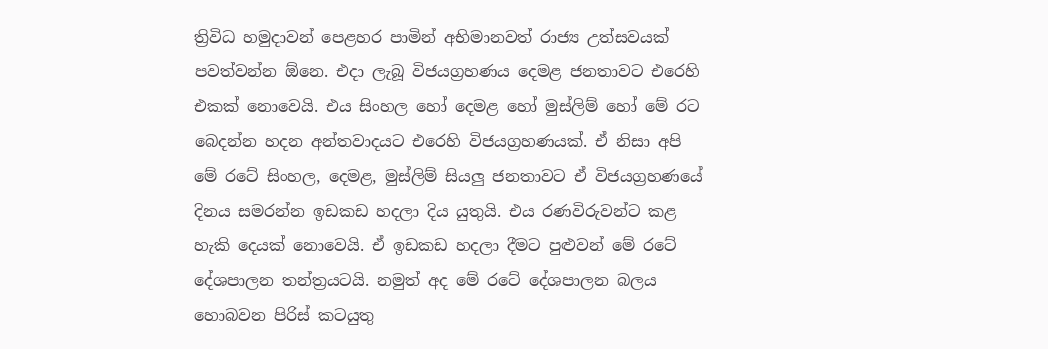ත්‍රිවිධ හමුදාවන් පෙළහර පාමින් අභිමානවත් රාජ්‍ය උත්සවයක් පවත්වන්න ඕනෙ. එදා ලැබූ විජයග්‍රහණය දෙමළ ජනතාවට එරෙහි එකක් නොවෙයි. එය සිංහල හෝ දෙමළ හෝ මුස්ලිම් හෝ මේ රට බෙදන්න හදන අන්තවාදයට එරෙහි විජයග්‍රහණයක්. ඒ නිසා අපි මේ රටේ සිංහල, දෙමළ, මුස්ලිම් සියලු ජනතාවට ඒ විජයග්‍රහණයේ දිනය සමරන්න ඉඩකඩ හදලා දිය යුතුයි. එය රණවිරුවන්ට කළ හැකි දෙයක් නොවෙයි. ඒ ඉඩකඩ හදලා දීමට පුළුවන් මේ රටේ දේශපාලන තන්ත්‍රයටයි. නමුත් අද මේ රටේ දේශපාලන බලය හොබවන පිරිස් කටයුතු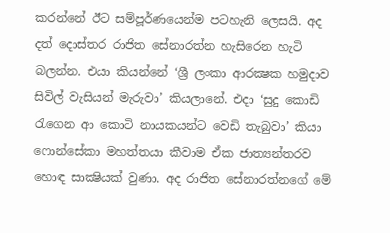කරන්නේ ඊට සම්පූර්ණයෙන්ම පටහැනි ලෙසයි. අද දත් දොස්තර රාජිත සේනාරත්න හැසිරෙන හැටි බලන්න. එයා කියන්නේ ‘ශ්‍රී ලංකා ආරක්‍ෂක හමුදාව සිවිල් වැසියන් මැරුවා’ කියලානේ. එදා ‘සුදු කොඩි රැගෙන ආ කොටි නායකයන්ට වෙඩි තැබුවා’ කියා ෆොන්සේකා මහත්තයා කීවාම ඒක ජාත්‍යන්තරව හොඳ සාක්‍ෂියක් වුණා. අද රාජිත සේනාරත්නගේ මේ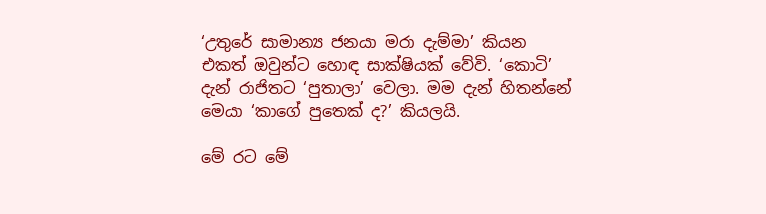‘උතුරේ සාමාන්‍ය ජනයා මරා දැම්මා’ කියන එකත් ඔවුන්ට හොඳ සාක්ෂියක් වේවි. ‘කොටි’ දැන් රාජිතට ‘පුතාලා’ වෙලා. මම දැන් හිතන්නේ මෙයා ‘කාගේ පුතෙක් ද?’ කියලයි.

මේ රට මේ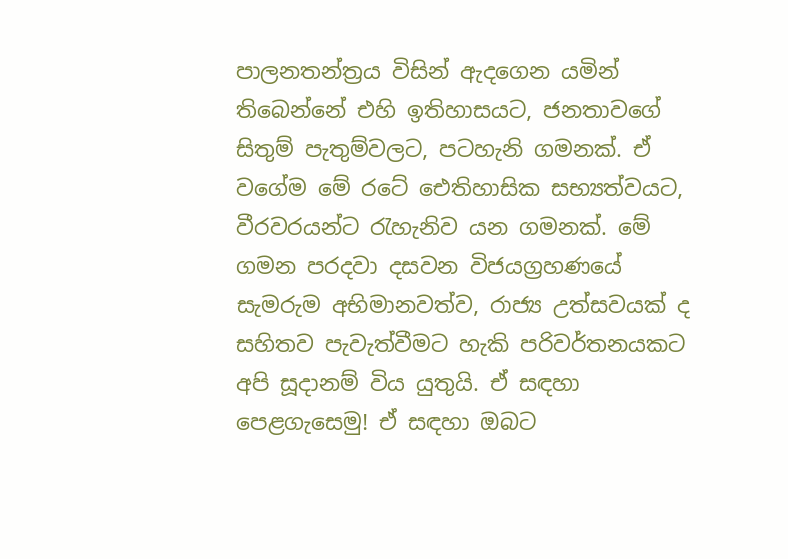පාලනතන්ත්‍රය විසින් ඇදගෙන යමින් තිබෙන්නේ එහි ඉතිහාසයට, ජනතාවගේ සිතුම් පැතුම්වලට, පටහැනි ගමනක්. ඒ වගේම මේ රටේ ඓතිහාසික සභ්‍යත්වයට, වීරවරයන්ට රැහැනිව යන ගමනක්. මේ ගමන පරදවා දසවන විජයග්‍රහණයේ සැමරුම අභිමානවත්ව, රාජ්‍ය උත්සවයක් ද සහිතව පැවැත්වීමට හැකි පරිවර්තනයකට අපි සූදානම් විය යුතුයි. ඒ සඳහා පෙළගැසෙමු! ඒ සඳහා ඔබට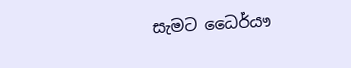සැමට ධෛර්යෟ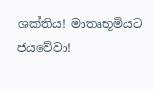ශක්තිය! මාතෘභූමියට ජයවේවා!